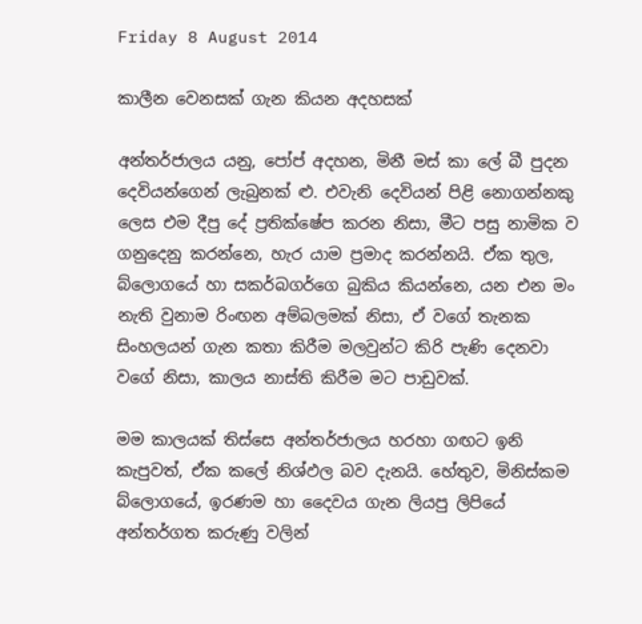Friday 8 August 2014

කාලීන වෙනසක් ගැන කියන අදහසක්

අන්තර්ජාලය යනු, පෝප් අදහන, මිනී මස් කා ලේ බී පුදන දෙවියන්ගෙන් ලැබුනක් ළු. එවැනි දෙවියන් පිළි නොගන්නකු ලෙස එම දීපු දේ ප්‍රතික්ෂේප කරන නිසා, මීට පසු නාමික ව ගනුදෙනු කරන්නෙ, හැර යාම ප්‍රමාද කරන්නයි. ඒක තුල, බ්ලොගයේ හා සකර්බගර්ගෙ බුකිය කියන්නෙ, යන එන මං නැති වුනාම රිංඟන අම්බලමක් නිසා, ඒ වගේ තැනක සිංහලයන් ගැන කතා කිරීම මලවුන්ට කිරි පැණි දෙනවා වගේ නිසා, කාලය නාස්ති කිරීම මට පාඩුවක්.

මම කාලයක් තිස්සෙ අන්තර්ජාලය හරහා ගඟට ඉනි කැපුවත්, ඒක කලේ නිශ්ඵල බව දැනයි. හේතුව, මිනිස්කම බ්ලොගයේ, ඉරණම හා දෛවය ගැන ලියපු ලිපියේ අන්තර්ගත කරුණු වලින්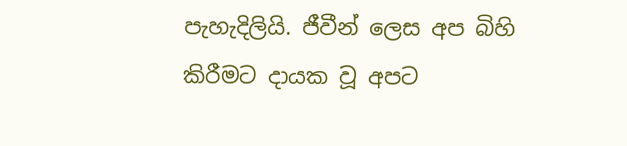පැහැදිලියි. ජීවීන් ලෙස අප බිහි කිරීමට දායක වූ අපට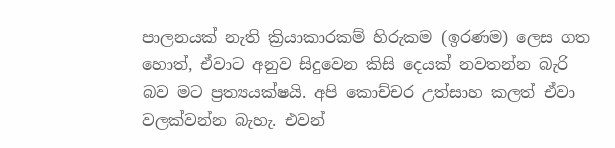පාලනයක් නැති ක්‍රියාකාරකම් හිරුකම (ඉරණම) ලෙස ගත හොත්, ඒවාට අනුව සිදුවෙන කිසි දෙයක් නවතන්න බැරි බව මට ප්‍රත්‍යයක්ෂයි. අපි කොච්චර උත්සාහ කලත් ඒවා වලක්වන්න බැහැ. එවන්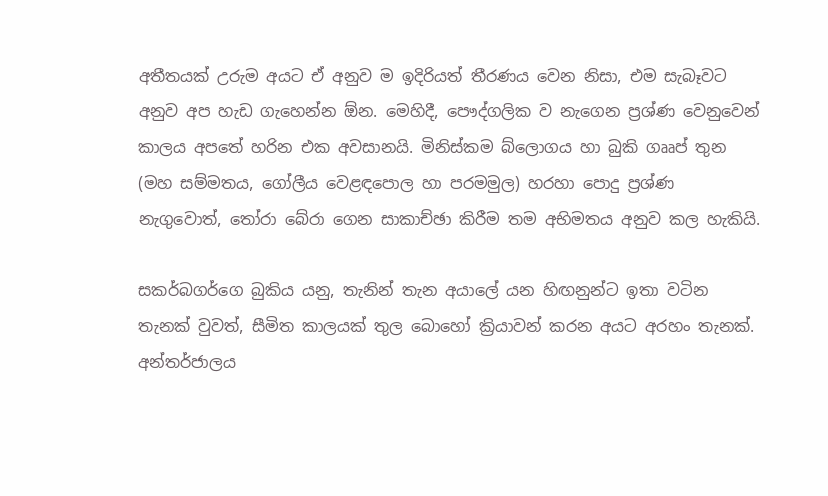අතීතයක් උරුම අයට ඒ අනුව ම ඉදිරියත් තීරණය වෙන නිසා, එම සැබෑවට අනුව අප හැඩ ගැහෙන්න ඕන. මෙහිදී, පෞද්ගලික ව නැගෙන ප්‍රශ්ණ වෙනුවෙන් කාලය අපතේ හරින එක අවසානයි. මිනිස්කම බ්ලොගය හා බුකි ගෲප් තුන (මහ සම්මතය, ගෝලීය වෙළඳපොල හා පරමමුල) හරහා පොදු ප්‍රශ්ණ නැගුවොත්, තෝරා බේරා ගෙන සාකාච්ඡා කිරීම තම අභිමතය අනුව කල හැකියි.

සකර්බගර්ගෙ බුකිය යනු, තැනින් තැන අයාලේ යන හිඟනුන්ට ඉතා වටින තැනක් වුවත්, සීමිත කාලයක් තුල බොහෝ ක්‍රියාවන් කරන අයට අරහං තැනක්. අන්තර්ජාලය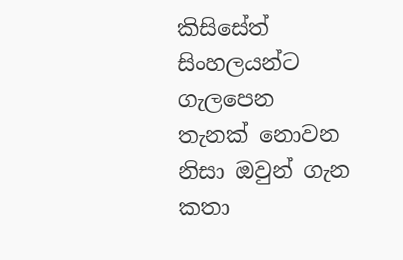කිසිසේත් සිංහලයන්ට ගැලපෙන තැනක් නොවන නිසා ඔවුන් ගැන කතා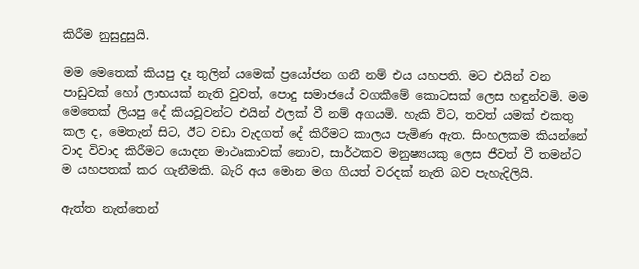කිරීම නුසුදුසුයි.

මම මෙතෙක් කියපු දෑ තුලින් යමෙක් ප්‍රයෝජන ගනී නම් එය යහපති. මට එයින් වන පාඩුවක් හෝ ලාභයක් නැති වුවත්, පොදු සමාජයේ වගකීමේ කොටසක් ලෙස හඳුන්වමි. මම මෙතෙක් ලියපු දේ කියවූවන්ට එයින් ඵලක් වී නම් අගයමි. හැකි විට, තවත් යමක් එකතු කල ද, මෙතැන් සිට, ඊට වඩා වැදගත් දේ කිරීමට කාලය පැමිණ ඇත. සිංහලකම කියන්නේ වාද විවාද කිරීමට යොදන මාථෘකාවක් නොව, සාර්ථකව මනුෂ්‍යයකු ලෙස ජීවත් වී තමන්ට ම යහපතක් කර ගැනීමකි. බැරි අය මොන මග ගියත් වරදක් නැති බව පැහැදිලියි.

ඇත්ත නැත්තෙන්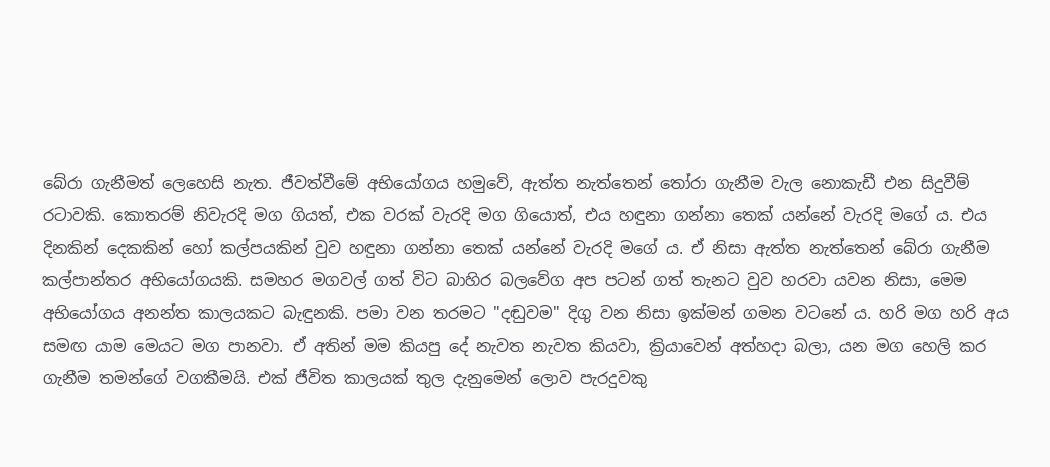බේරා ගැනීමත් ලෙහෙසි නැත. ජීවත්වීමේ අභියෝගය හමුවේ, ඇත්ත නැත්තෙන් තෝරා ගැනීම වැල නොකැඩී එන සිදුවීම් රටාවකි. කොතරම් නිවැරදි මග ගියත්, එක වරක් වැරදි මග ගියොත්, එය හඳුනා ගන්නා තෙක් යන්නේ වැරදි මගේ ය. එය දිනකින් දෙකකින් හෝ කල්පයකින් වුව හඳුනා ගන්නා තෙක් යන්නේ වැරදි මගේ ය. ඒ නිසා ඇත්ත නැත්තෙන් බේරා ගැනීම කල්පාන්තර අභියෝගයකි. සමහර මගවල් ගත් විට බාහිර බලවේග අප පටන් ගත් තැනට වුව හරවා යවන නිසා, මෙම අභියෝගය අනන්ත කාලයකට බැඳුනකි. පමා වන තරමට "දඬුවම" දිගු වන නිසා ඉක්මන් ගමන වටනේ ය. හරි මග හරි අය සමඟ යාම මෙයට මග පානවා. ඒ අතින් මම කියපු දේ නැවත නැවත කියවා, ක්‍රියාවෙන් අත්හදා බලා, යන මග හෙලි කර ගැනීම තමන්ගේ වගකීමයි. එක් ජීවිත කාලයක් තුල දැනුමෙන් ලොව පැරදුවකු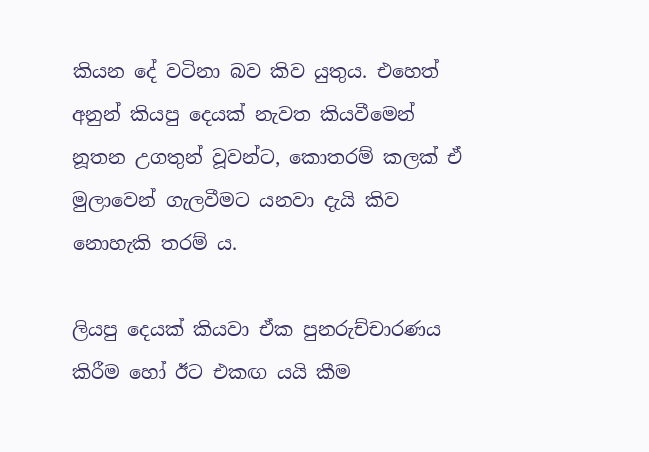කියන දේ වටිනා බව කිව යුතුය. එහෙත් අනුන් කියපු දෙයක් නැවත කියවීමෙන් නූතන උගතුන් වූවන්ට, කොතරම් කලක් ඒ මුලාවෙන් ගැලවීමට යනවා දැයි කිව නොහැකි තරම් ය.

ලියපු දෙයක් කියවා ඒක පුනරුච්චාරණය කිරීම හෝ ඊට එකඟ යයි කීම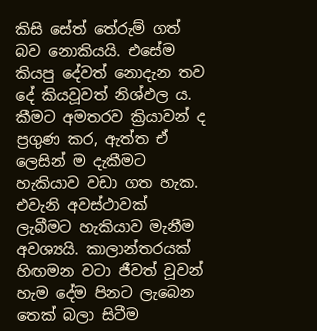කිසි සේත් තේරුම් ගත් බව නොකියයි. එසේම කියපු දේවත් නොදැන තව දේ කියවූවත් නිශ්ඵල ය. කීමට අමතරව ක්‍රියාවන් ද ප්‍රගුණ කර, ඇත්ත ඒ ලෙසින් ම දැකීමට හැකියාව වඩා ගත හැක. එවැනි අවස්ථාවක් ලැබීමට හැකියාව මැනීම අවශ්‍යයි. කාලාන්තරයක් හිඟමන වටා ජීවත් වූවන් හැම දේම පිනට ලැබෙන තෙක් බලා සිටීම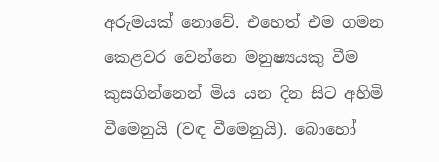අරුමයක් නොවේ. එහෙත් එම ගමන කෙළවර වෙන්නෙ මනුෂ්‍යයකු වීම කුසගින්නෙන් මිය යන දින සිට අහිමි වීමෙනුයි (වඳ වීමෙනුයි). බොහෝ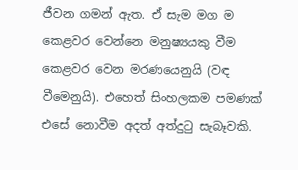ජීවන ගමන් ඇත. ඒ සැම මග ම කෙළවර වෙන්නෙ මනුෂ්‍යයකු වීම කෙළවර වෙන මරණයෙනුයි (වඳ වීමෙනුයි). එහෙත් සිංහලකම පමණක් එසේ නොවීම අදත් අත්දුටු සැබෑවකි.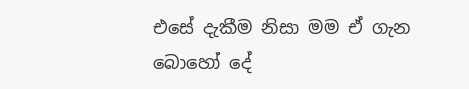එසේ දැකීම නිසා මම ඒ ගැන බොහෝ දේ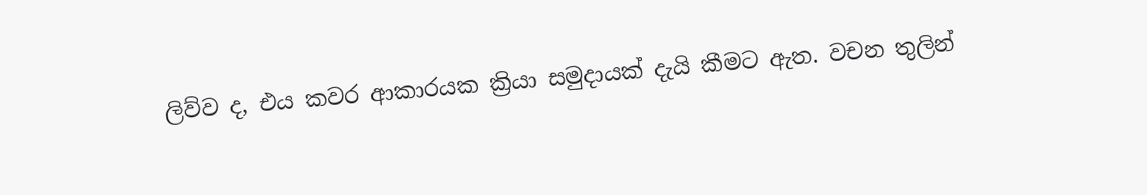ලිව්ව ද, එය කවර ආකාරයක ක්‍රියා සමුදායක් දැයි කීමට ඇත. වචන තුලින්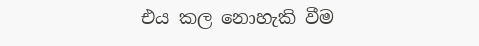එය කල නොහැකි වීම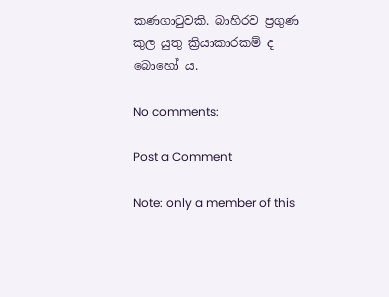කණගාටුවකි. බාහිරව ප්‍රගුණ කුල යුතු ක්‍රියාකාරකම් ද බොහෝ ය.

No comments:

Post a Comment

Note: only a member of this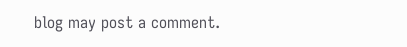blog may post a comment.